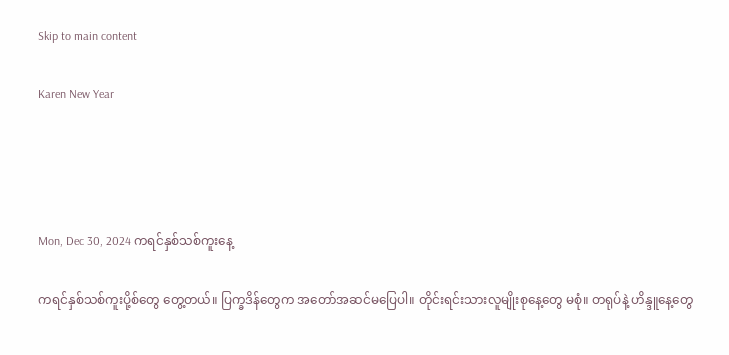Skip to main content

Karen New Year




Mon, Dec 30, 2024 ကရင်နှစ်သစ်ကူးနေ့

ကရင်နှစ်သစ်ကူးပို့စ်တွေ တွေ့တယ်။ ပြက္ခဒိန်တွေက အတော်အဆင်မပြေပါ။ တိုင်းရင်းသားလူမျိုးစုနေ့တွေ မစုံ။ တရုပ်နဲ့ ဟိန္ဒူနေ့တွေ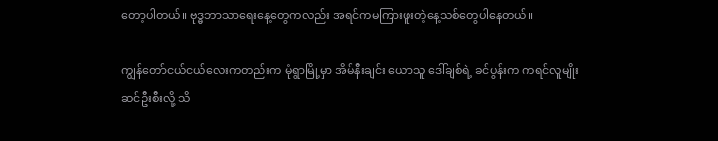တော့ပါတယ်။ ဗုဒ္ဓဘာသာရေးနေ့တွေကလည်း အရင်ကမကြားဖူးတဲ့နေ့သစ်တွေပါနေတယ်။

ကျွန်တော်ငယ်ငယ်လေးကတည်းက မုံရွာမြို့မှာ အိမ်နီးချင်း ယောသူ ဒေါ်ချစ်ရဲ့ ခင်ပွန်းက ကရင်လူမျိုး ဆင်ဦးစီးလို့ သိ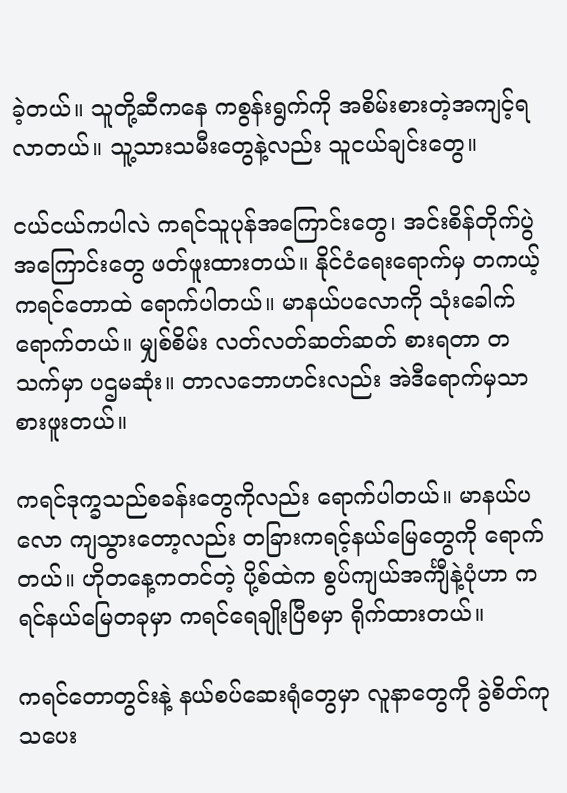ခဲ့တယ်။ သူတို့ဆီကနေ ကစွန်းရွက်ကို အစိမ်းစားတဲ့အကျင့်ရလာတယ်။ သူ့သားသမီးတွေနဲ့လည်း သူငယ်ချင်းတွေ။

ငယ်ငယ်ကပါလဲ ကရင်သူပုန်အကြောင်းတွေ၊ အင်းစိန်တိုက်ပွဲအကြောင်းတွေ ဖတ်ဖူးထားတယ်။ နိုင်ငံရေးရောက်မှ တကယ့်ကရင်တောထဲ ရောက်ပါတယ်။ မာနယ်ပလောကို သုံးခေါက်ရောက်တယ်။ မျှစ်စိမ်း လတ်လတ်ဆတ်ဆတ် စားရတာ တသက်မှာ ပဌမဆုံး။ တာလဘောဟင်းလည်း အဲဒီရောက်မှသာ စားဖူးတယ်။

ကရင်ဒုက္ခသည်စခန်းတွေကိုလည်း ရောက်ပါတယ်။ မာနယ်ပလော ကျသွားတော့လည်း တခြားကရင့်နယ်မြေတွေကို ရောက်တယ်။ ဟိုတနေ့ကတင်တဲ့ ပို့စ်ထဲက စွပ်ကျယ်အင်္ကျီနဲ့ပုံဟာ ကရင်နယ်မြေတခုမှာ ကရင်ရေချိုးပြီစမှာ ရိုက်ထားတယ်။

ကရင်တောတွင်းနဲ့ နယ်စပ်ဆေးရုံတွေမှာ လူနာတွေကို ခွဲစိတ်ကုသပေး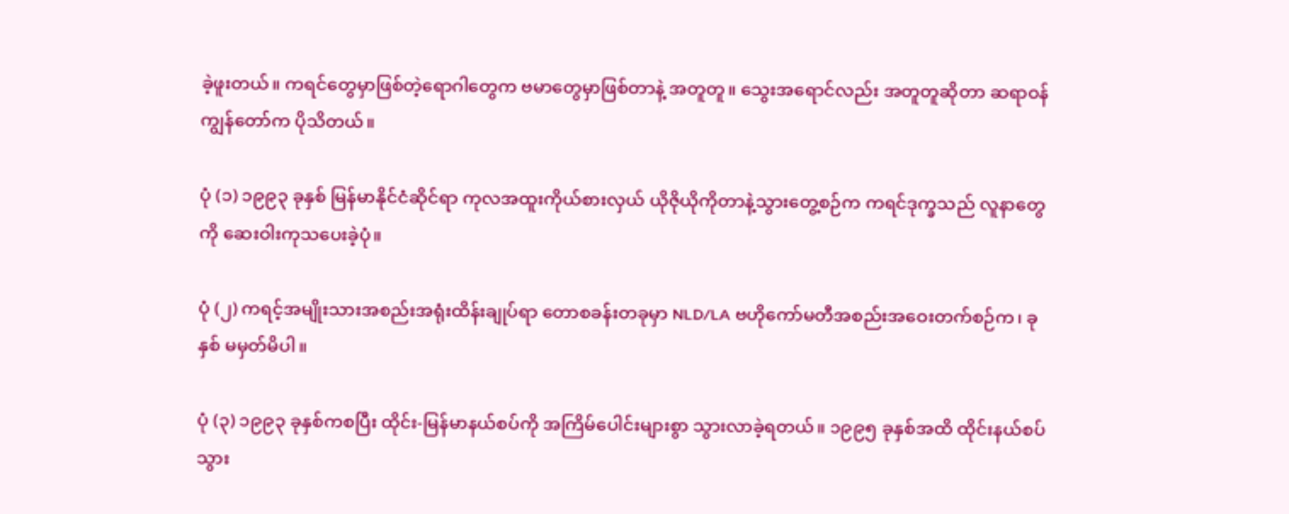ခဲ့ဖူးတယ်။ ကရင်တွေမှာဖြစ်တဲ့ရောဂါတွေက ဗမာတွေမှာဖြစ်တာနဲ့ အတူတူ။ သွေးအရောင်လည်း အတူတူဆိုတာ ဆရာဝန်ကျွန်တော်က ပိုသိတယ်။

ပုံ (၁) ၁၉၉၃ ခုနှစ် မြန်မာနိုင်ငံဆိုင်ရာ ကုလအထူးကိုယ်စားလှယ် ယိုဇိုယိုကိုတာနဲ့သွားတွေ့စဉ်က ကရင်ဒုက္ခသည် လူနာတွေကို ဆေးဝါးကုသပေးခဲ့ပုံ။

ပုံ (၂) ကရင့်အမျိုးသားအစည်းအရုံးထိန်းချုပ်ရာ တောစခန်းတခုမှာ NLD/LA ဗဟိုကော်မတီအစည်းအဝေးတက်စဉ်က၊ ခုနှစ် မမှတ်မိပါ။

ပုံ (၃) ၁၉၉၃ ခုနှစ်ကစပြီး ထိုင်း-မြန်မာနယ်စပ်ကို အကြိမ်ပေါင်းများစွာ သွားလာခဲ့ရတယ်။ ၁၉၉၅ ခုနှစ်အထိ ထိုင်းနယ်စပ်သွား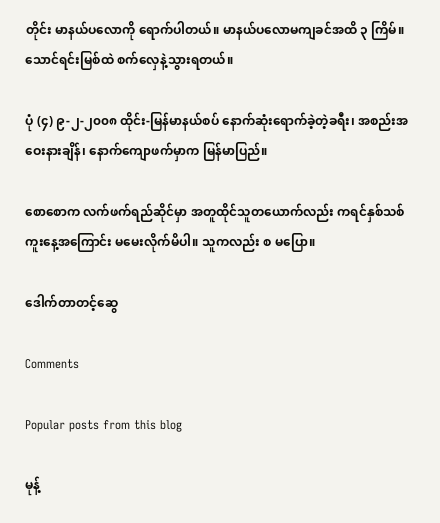တိုင်း မာနယ်ပလောကို ရောက်ပါတယ်။ မာနယ်ပလောမကျခင်အထိ ၃ ကြိမ်။ သောင်ရင်းမြစ်ထဲ စက်လှေနဲ့သွားရတယ်။

ပုံ (၄) ၉-၂-၂၀၀၈ ထိုင်း-မြန်မာနယ်စပ် နောက်ဆုံးရောက်ခဲ့တဲ့ခရီး၊ အစည်းအဝေးနားချိန်၊ နောက်ကျောဖက်မှာက မြန်မာပြည်။

စောစောက လက်ဖက်ရည်ဆိုင်မှာ အတူထိုင်သူတယောက်လည်း ကရင်နှစ်သစ်ကူးနေ့အကြောင်း မမေးလိုက်မိပါ။ သူကလည်း စ မပြော။

ဒေါက်တာတင့်ဆွေ

Comments

Popular posts from this blog

မုန့်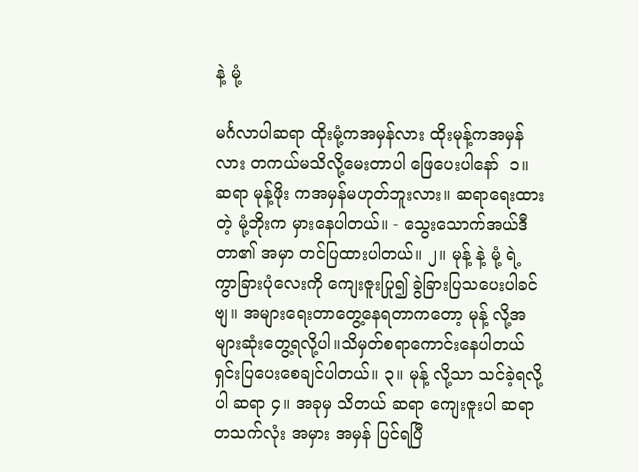နဲ့ မုံ့

မင်္ဂလာပါဆရာ ထိုးမုံ့ကအမှန်လား ထိုးမုန့်ကအမှန်လား တကယ်မသိလို့မေးတာပါ ဖြေပေးပါနော်  ၁။ ဆရာ မုန့်ဖိုး ကအမှန်မဟုတ်ဘူးလား။ ‌ဆရာရေးထားတဲ့ မုံ့ဘိုးက မှားနေပါတယ်။ - သွေးသောက်အယ်ဒီတာ၏ အမှာ တင်ပြထားပါတယ်။ ၂။ မုန့် နဲ့ မုံ့ ရဲ့ ကွာခြားပုံလေးကို ကျေးဇူးပြု၍ ခွဲခြားပြသပေးပါခင်ဗျ။ အများရေးတာတွေ့နေရတာကတော့ မုန့် လို့အများဆုံးတွေ့ရလို့ပါ။သိမှတ်စရာကောင်းနေပါတယ်ရှင်းပြပေးစေချင်ပါတယ်။ ၃။ မုန့် လို့သာ သင်ခဲ့ရလို့ပါ ဆရာ ၄။ အခုမှ သိတယ် ဆရာ ကျေးဇူးပါ ဆရာ တသက်လုံး အမှား အမှန် ပြင်ရပြီ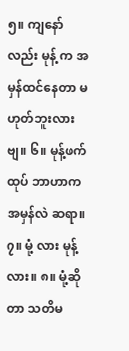၅။ ကျနော်လည်း မုန့် က အမှန်ထင်နေတာ မဟုတ်ဘူးလားဗျ။ ၆။ မုန့်ဖက်ထုပ် ဘာဟာက အမှန်လဲ ဆရာ။ ၇။ မုံ့ လား မုန့် လား။ ၈။ မုံ့ဆိုတာ သတိမ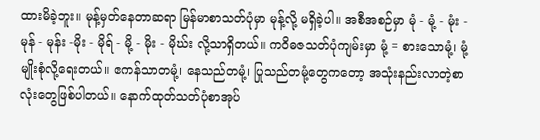ထားမိခဲ့ဘူး။ မုန့်မှတ်နေတာဆရာ မြန်မာစာသတ်ပုံမှာ မုန့်လို့ မရှိခဲ့ပါ။ အစီအစဉ်မှာ မုံ - မုံ့ - မုံး - မုန် - မုန်း -မိုး - မိုရ် - မို့ - မိုး - မိုဃ်း လို့သာရှိတယ်။ ကဝိဓဇသတ်ပုံကျမ်းမှာ မုံ့ = စားသောမုံ့၊ မုံ့မျိုးစုံလို့ရေးတယ်။ ဧကန်သာတမုံ့၊ နေသည်တမုံ့၊ ပြုသည်တမုံ့တွေကတော့ အသုံးနည်းလာတဲ့စာလုံးတွေဖြစ်ပါတယ်။ နောက်ထုတ်သတ်ပုံစာအုပ်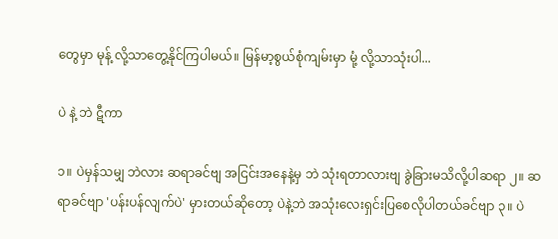တွေမှာ မုန့် လို့သာတွေ့နိုင်ကြပါမယ်။ မြန်မာ့စွယ်စုံကျမ်းမှာ မုံ့ လို့သာသုံးပါ...

ပဲ နဲ့ ဘဲ ဋီကာ

၁။ ပဲမှန်သမျှ ဘဲလား ဆရာခင်ဗျ အငြင်းအနေနဲ့မှ ဘဲ သုံးရတာလားဗျ ခွဲခြားမသိလို့ပါဆရာ ၂။ ဆရာခင်ဗျာ 'ပန်းပန်လျက်ပဲ' မှားတယ်ဆိုတော့ ပဲနဲ့ဘဲ အသုံးလေးရှင်းပြစေလိုပါတယ်ခင်ဗျာ ၃။ ပဲ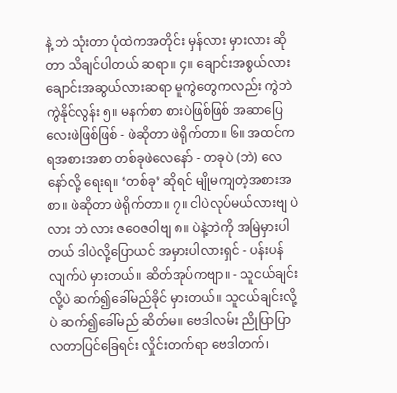နဲ့ ဘဲ သုံးတာ ပုံထဲကအတိုင်း မှန်လား မှားလား ဆိုတာ သိချင်ပါတယ် ဆရာ။ ၄။ ချောင်းအစွယ်လား ချောင်းအဆွယ်လားဆရာ မူကွဲတွေကလည်း ကွဲဘဲကွဲနိုင်လွန်း ၅။ မနက်စာ စားပဲဖြစ်ဖြစ် အဆာပြေလေးဖဲဖြစ်ဖြစ် - ဖဲဆိုတာ ဖဲရိုက်တာ။ ၆။ အထင်ကရအစားအစာ တစ်ခုဖဲလေနော် - တခုပဲ (ဘဲ) လေနော်လို့ ရေးရ။ ‘တစ်ခု’ ဆိုရင် မျိုမကျတဲ့အစားအစာ။ ဖဲဆိုတာ ဖဲရိုက်တာ။ ၇။ ငါပဲလုပ်မယ်လားဗျ ပဲ လား ဘဲ လား ဇဝေဇဝါဗျ ၈။ ပဲနဲ့ဘဲကို အမြဲမှားပါတယ် ဒါပဲလို့ပြောယင် အမှားပါလားရှင် - ပန်းပန်လျက်ပဲ မှားတယ်။ ဆိတ်အုပ်ကဗျာ။ - သူငယ်ချင်းလို့ပဲ ဆက်၍ခေါ်မည်ခိုင် မှားတယ်။ သူငယ်ချင်းလို့ပဲ ဆက်၍ခေါ်မည် ဆိတ်မ။ ဗေဒါလမ်း ညိုပြာပြာ လတာပြင်ခြေရင်း လှိုင်းတက်ရာ ဗေဒါတက်၊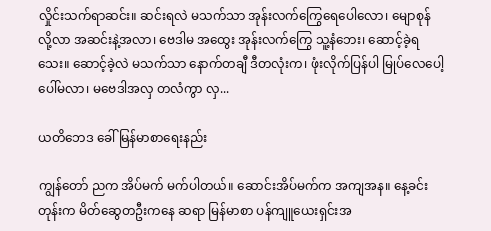လှိုင်းသက်ရာဆင်း။ ဆင်းရလဲ မသက်သာ အုန်းလက်ကြွေရေပေါလော၊ မျောစုန်လို့လာ အဆင်းနဲ့အလာ၊ ဗေဒါမ အထွေး အုန်းလက်ကြွေ သူ့နံဘေး၊ ဆောင့်ခဲ့ရသေး။ ဆောင့်ခဲ့လဲ မသက်သာ နောက်တချီ ဒီတလုံးက၊ ဖုံးလိုက်ပြန်ပါ မြုပ်လေပေါ့ ပေါ်မလာ၊ မဗေဒါအလှ တလံကွာ လှ...

ယတိဘေဒ ခေါ် မြန်မာစာရေးနည်း

ကျွန်တော် ညက အိပ်မက် မက်ပါတယ်။ ဆောင်းအိပ်မက်က အကျအန။ နေ့ခင်းတုန်းက မိတ်ဆွေတဦးကနေ ဆရာ မြန်မာစာ ပန်ကျူယေးရှင်းအ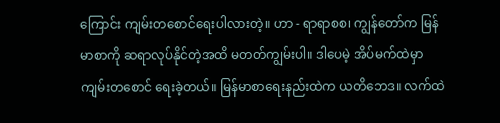ကြောင်း ကျမ်းတစောင်ရေးပါလားတဲ့။ ဟာ - ရာရာစစ၊ ကျွန်တော်က မြန်မာစာကို ဆရာလုပ်နိုင်တဲ့အထိ မတတ်ကျွမ်းပါ။ ဒါပေမဲ့ အိပ်မက်ထဲမှာ ကျမ်းတစောင် ရေးခဲ့တယ်။ မြန်မာစာရေးနည်းထဲက ယတိဘေဒ။ လက်ထဲ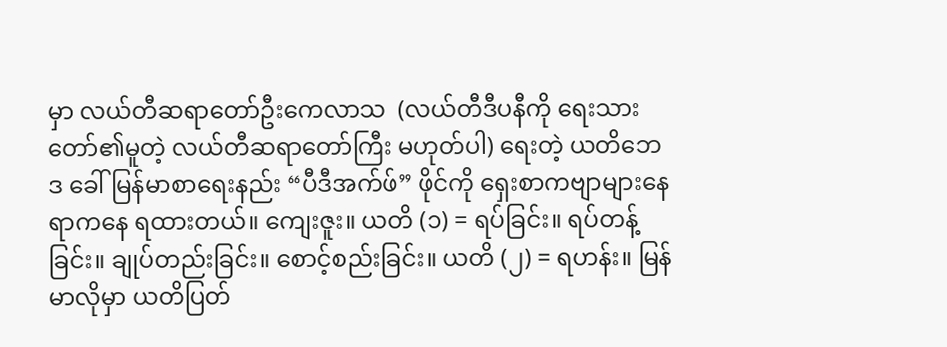မှာ လယ်တီဆရာတော်ဦးကေလာသ  (လယ်တီဒီပနီကို ရေးသားတော်၏မူတဲ့ လယ်တီဆရာတော်ကြီး မဟုတ်ပါ) ရေးတဲ့ ယတိဘေဒ ခေါ် မြန်မာစာရေးနည်း “ပီဒီအက်ဖ်” ဖိုင်ကို ရှေးစာကဗျာများနေရာကနေ ရထားတယ်။ ကျေးဇူး။ ယတိ (၁) = ရပ်ခြင်း။ ရပ်တန့်ခြင်း။ ချုပ်တည်းခြင်း။ စောင့်စည်းခြင်း။ ယတိ (၂) = ရဟန်း။ မြန်မာလိုမှာ ယတိပြတ်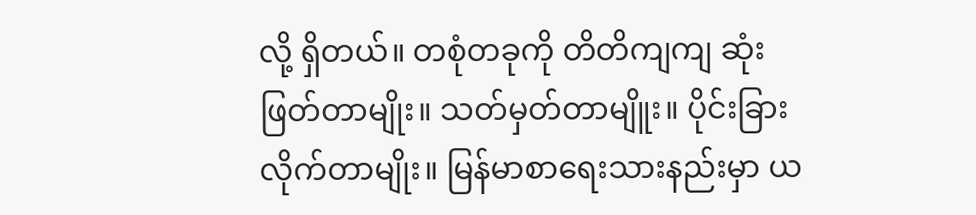လို့ ရှိတယ်။ တစုံတခုကို တိတိကျကျ ဆုံးဖြတ်တာမျိုး။ သတ်မှတ်တာမျိူး။ ပိုင်းခြားလိုက်တာမျိုး။ မြန်မာစာရေးသားနည်းမှာ ယ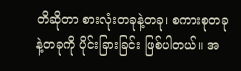တိဆိုတာ စားလုံးတခုနဲ့တခု၊ စကားစုတခုနဲ့တခုကို ပိုင်းခြားခြင်း ဖြစ်ပါတယ်။ အ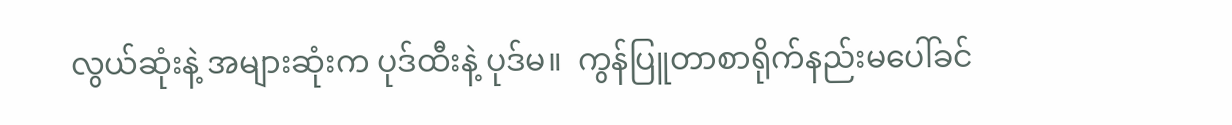လွယ်ဆုံးနဲ့ အများဆုံးက ပုဒ်ထီးနဲ့ ပုဒ်မ။  ကွန်ပြူတာစာရိုက်နည်းမပေါ်ခင်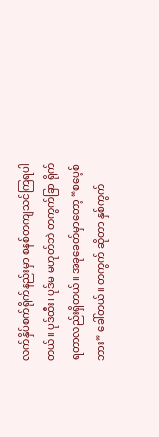လက်နှိပ်စက်ရိုက်နည်းမှာ စနစ်တကျသင်ကြရပါတယ်။ ပုဒ်ထီး၊ ပုဒ်မ မဟုတ်ဘဲ တကွက်ခြာ ရိုက်ရတာလည်းရှိတယ်။ အခုခေတ်မှာတော့ “စပေ့စ်ဘား” ခေါ်တယ်။ တကွက် ဆိုတာ နှစ်ကွက်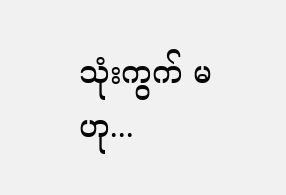သုံးကွက် မဟု...